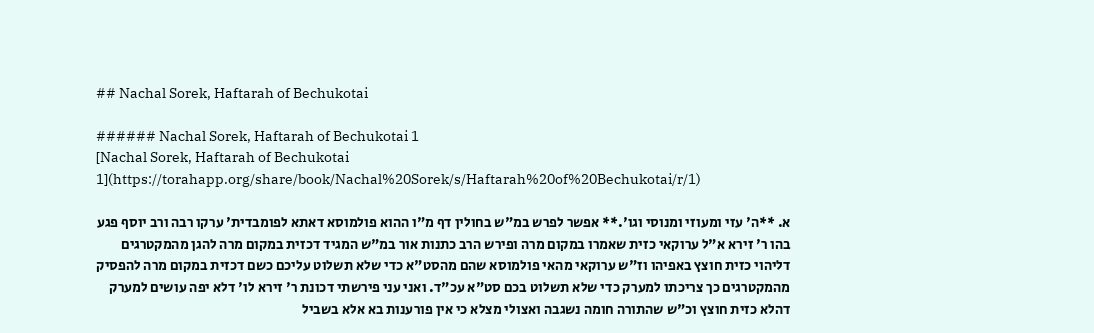## Nachal Sorek, Haftarah of Bechukotai

###### Nachal Sorek, Haftarah of Bechukotai 1
[Nachal Sorek, Haftarah of Bechukotai 1](https://torahapp.org/share/book/Nachal%20Sorek/s/Haftarah%20of%20Bechukotai/r/1)

א. **ה' עזי ומעוזי ומנוסי וגו'.** אפשר לפרש במ"ש בחולין דף מ"ו ההוא פולמוסא דאתא לפומבדית' ערקו רבה ורב יוסף פגע בהו ר' זירא א"ל ערוקאי כזית שאמרו במקום מרה ופירש הרב כתנות אור במ"ש המגיד דכזית במקום מרה להגן מהמקטרגים דליהוי כזית חוצץ באפיהו וז"ש ערוקאי מהאי פולמוסא שהם מהסט"א כדי שלא תשלוט עליכם כשם דכזית במקום מרה להפסיק מהמקטרגים כך צריכתו למערק כדי שלא תשלוט בכם סט"א עכ"ד. ואני עני פירשתי דכונת ר' זירא לו' דלא יפה עושים למערק דהלא כזית חוצץ וכ"ש שהתורה חומה נשגבה ואצולי מצלא כי אין פורענות בא אלא בשביל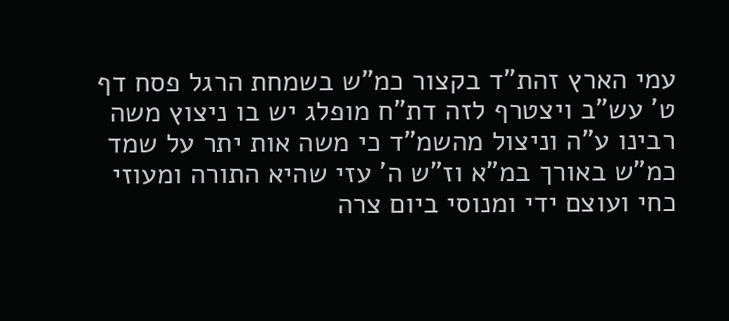עמי הארץ זהת"ד בקצור כמ"ש בשמחת הרגל פסח דף ט' עש"ב ויצטרף לזה דת"ח מופלג יש בו ניצוץ משה רבינו ע"ה וניצול מהשמ"ד כי משה אות יתר על שמד כמ"ש באורך במ"א וז"ש ה' עזי שהיא התורה ומעוזי כחי ועוצם ידי ומנוסי ביום צרה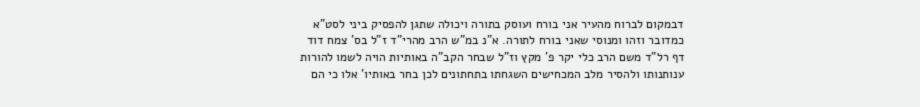דבמקום לברוח מהעיר אני בורח ועוסק בתורה ויכולה שתגן להפסיק ביני לסט"א כמדובר וזהו ומנוסי שאני בורח לתורה. א"נ במ"ש הרב מהרי"ד ז"ל בס' צמח דוד דף רל"ד משם הרב כלי יקר פ' מקץ וז"ל שבחר הקב"ה באותיות הויה לשמו להורות ענותנותו ולהסיר מלב המכחישים השגחתו בתחתונים לכן בחר באותיו' אלו כי הם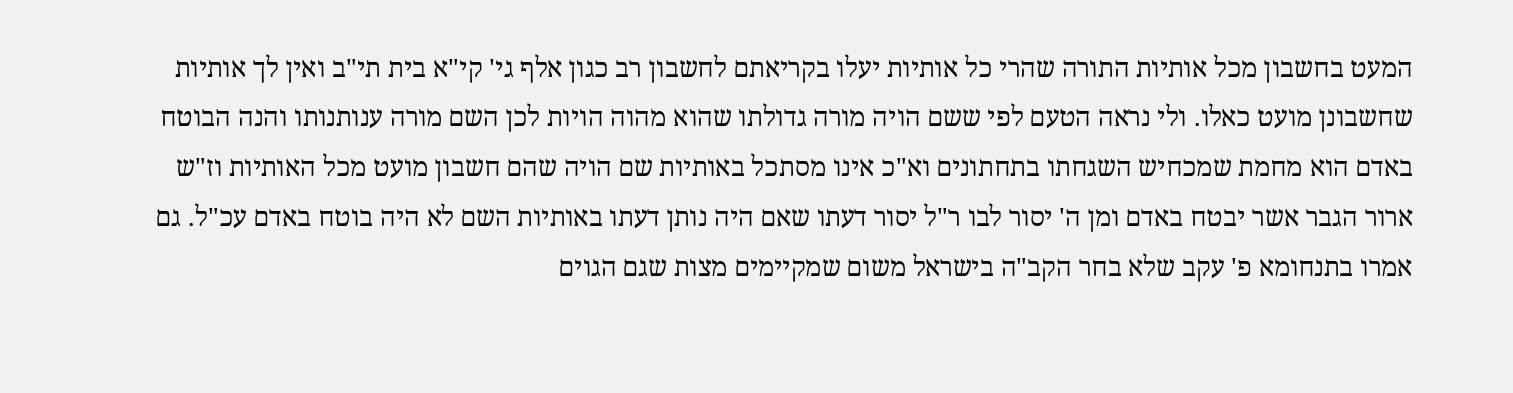המעט בחשבון מכל אותיות התורה שהרי כל אותיות יעלו בקריאתם לחשבון רב כגון אלף גי' קי"א בית תי"ב ואין לך אותיות שחשבונן מועט כאלו. ולי נראה הטעם לפי ששם הויה מורה גדולתו שהוא מהוה הויות לכן השם מורה ענותנותו והנה הבוטח באדם הוא מחמת שמכחיש השגחתו בתחתונים וא"כ אינו מסתכל באותיות שם הויה שהם חשבון מועט מכל האותיות וז"ש ארור הגבר אשר יבטח באדם ומן ה' יסור לבו ר"ל יסור דעתו שאם היה נותן דעתו באותיות השם לא היה בוטח באדם עכ"ל. גם אמרו בתנחומא פ' עקב שלא בחר הקב"ה בישראל משום שמקיימים מצות שגם הגוים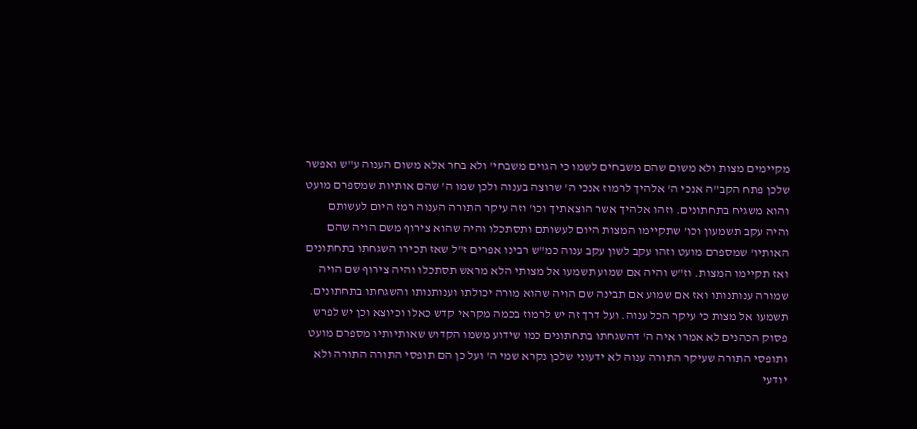מקיימים מצות ולא משום שהם משבחים לשמו כי הגוים משבחי' ולא בחר אלא משום הענוה ע"ש ואפשר שלכן פתח הקב"ה אנכי ה' אלהיך לרמוז אנכי ה' שרוצה בענוה ולכן שמו ה' שהם אותיות שמספרם מועט והוא משגיח בתחתונים. וזהו אלהיך אשר הוצאתיך וכו' וזה עיקר התורה הענוה רמז היום לעשותם והיה עקב תשמעון וכו' שתקיימו המצות היום לעשותם ותסתכלו והיה שהוא צירוף משם הויה שהם האותיו' שמספרם מועט וזהו עקב לשון עקב ענוה כמ"ש רבינו אפרים ז"ל שאז תכירו השגחתו בתחתונים ואז תקיימו המצות. וז"ש והיה אם שמוע תשמעו אל מצותי הלא מראש תסתכלו והיה צירוף שם הויה שמורה ענותנותו ואז אם שמוע אם תבינה שם הויה שהוא מורה יכולתו וענותנותו והשגחתו בתחתונים. תשמעו אל מצות כי עיקר הכל ענוה. ועל דרך זה יש לרמוז בכמה מקראי קדש כאלו וכיוצא וכן יש לפרש פסוק הכהנים לא אמרו איה ה' דהשגחתו בתחתונים כמו שידוע משמו הקדוש שאותיותיו מספרם מועט ותופסי התורה שעיקר התורה ענוה לא ידעוני שלכן נקרא שמי ה' ועל כן הם תופסי התורה התורה ולא יודעי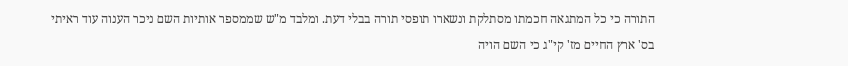התורה כי כל המתגאה חכמתו מסתלקת ונשארו תופסי תורה בבלי דעת. ומלבד מ"ש שממספר אותיות השם ניכר הענוה עוד ראיתי בס' ארץ החיים מז' קי"ג כי השם הויה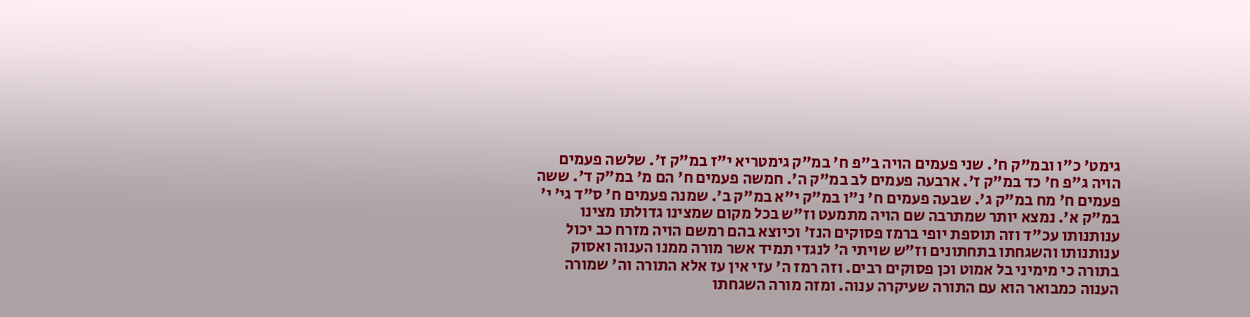גימט' כ"ו ובמ"ק ח'. שני פעמים הויה ב"פ ח' במ"ק גימטריא י"ז במ"ק ז'. שלשה פעמים הויה ג"פ ח' כד במ"ק ז'. ארבעה פעמים לב במ"ק ה'. חמשה פעמים ח' הם מ' במ"ק ד'. ששה פעמים ח' מח במ"ק ג'. שבעה פעמים ח' נ"ו במ"ק י"א במ"ק ב'. שמנה פעמים ח' ס"ד גי' י' במ"ק א'. נמצא יותר שמתרבה שם הויה מתמעט וז"ש בכל מקום שמצינו גדולתו מצינו ענותנותו עכ"ד וזה תוספת יופי ברמז פסוקים הנז' וכיוצא בהם רמשם הויה מזרח כב יכול ענותנותו והשגחתו בתחתונים וז"ש שויתי ה' לנגדי תמיד אשר מורה ממנו הענוה ואסוק בתורה כי מימיני בל אמוט וכן פסוקים רבים. וזה רמז ה' עזי אין עז אלא התורה וה' שמורה הענוה כמבואר הוא עם התורה שעיקרה ענוה. ומזה מורה השגחתו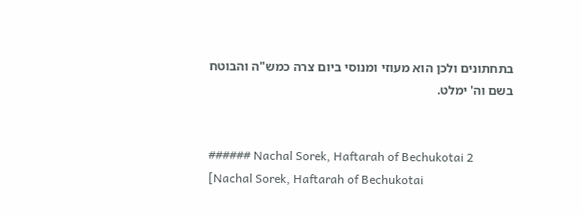בתחתונים ולכן הוא מעוזי ומנוסי ביום צרה כמש"ה והבוטח בשם וה' ימלט.


###### Nachal Sorek, Haftarah of Bechukotai 2
[Nachal Sorek, Haftarah of Bechukotai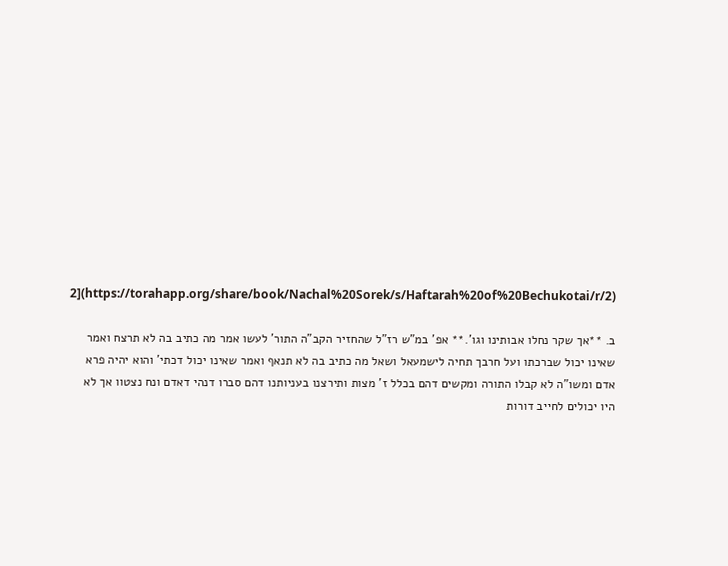2](https://torahapp.org/share/book/Nachal%20Sorek/s/Haftarah%20of%20Bechukotai/r/2)

ב. **אך שקר נחלו אבותינו וגו'.** אפ' במ"ש רז"ל שהחזיר הקב"ה התור' לעשו אמר מה כתיב בה לא תרצח ואמר שאינו יכול שברכתו ועל חרבך תחיה לישמעאל ושאל מה כתיב בה לא תנאף ואמר שאינו יכול דכתי' והוא יהיה פרא אדם ומשו"ה לא קבלו התורה ומקשים דהם בכלל ז' מצות ותירצנו בעניותנו דהם סברו דנהי דאדם ונח נצטוו אך לא היו יכולים לחייב דורות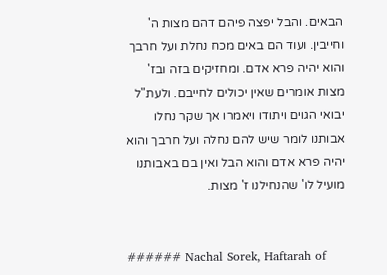הבאים. והבל יפצה פיהם דהם מצות ה' וחייבין. ועוד הם באים מכח נחלת ועל חרבך והוא יהיה פרא אדם. ומחזיקים בזה ובז' מצות אומרים שאין יכולים לחייבם. ולעת"ל יבואי הגוים ויתודו ויאמרו אך שקר נחלו אבותנו לומר שיש להם נחלה ועל חרבך והוא יהיה פרא אדם והוא הבל ואין בם באבותנו מועיל לו' שהנחילנו ז' מצות.


###### Nachal Sorek, Haftarah of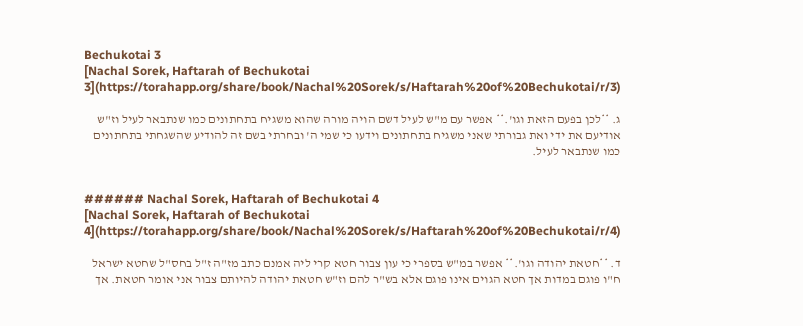Bechukotai 3
[Nachal Sorek, Haftarah of Bechukotai 3](https://torahapp.org/share/book/Nachal%20Sorek/s/Haftarah%20of%20Bechukotai/r/3)

ג. **לכן בפעם הזאת וגו'.** אפשר עם מ"ש לעיל דשם הויה מורה שהוא משגיח בתחתונים כמו שנתבאר לעיל וז"ש אודיעם את ידי ואת גבורתי שאני משגיח בתחתונים וידעו כי שמי ה' ובחרתי בשם זה להודיע שהשגחתי בתחתונים כמו שנתבאר לעיל.


###### Nachal Sorek, Haftarah of Bechukotai 4
[Nachal Sorek, Haftarah of Bechukotai 4](https://torahapp.org/share/book/Nachal%20Sorek/s/Haftarah%20of%20Bechukotai/r/4)

ד. **חטאת יהודה וגו'.** אפשר במ"ש בספרי כי עון צבור חטא קרי ליה אמנם כתב מז"ה ז"ל בחס"ל שחטא ישראל ח"ו פוגם במדות אך חטא הגוים אינו פוגם אלא בש"ר להם וז"ש חטאת יהודה להיותם צבור אני אומר חטאת. אך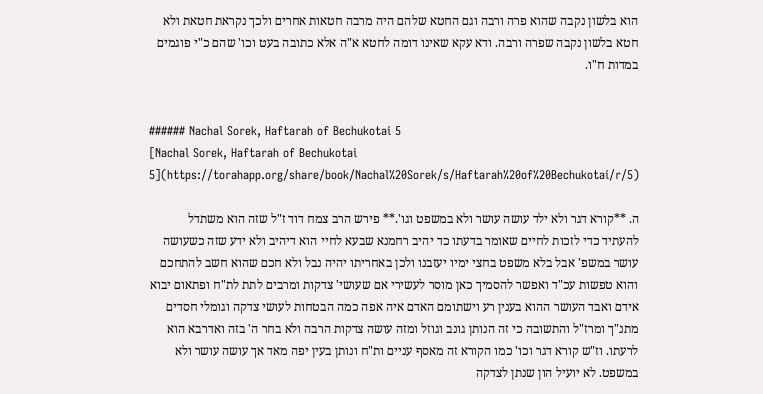הוא בלשון נקבה שהוא פרה ורבה וגם החטא שלהם היה מרבה חטאות אחרים ולכך נקראת חטאת ולא חטא בלשון נקבה שפרה ורבה. ודא עקא שאינו דומה לחטא א"ה אלא כתובה בעט וכו' שהם כ"י פוגמים במדות ח"ו.


###### Nachal Sorek, Haftarah of Bechukotai 5
[Nachal Sorek, Haftarah of Bechukotai 5](https://torahapp.org/share/book/Nachal%20Sorek/s/Haftarah%20of%20Bechukotai/r/5)

ה. **קורא דגר ולא ילד עושה עושר ולא במשפט וגו'.** פירש הרב צמח דוד ז"ל שזה הוא משתדל להעתיד כדי לזכות לחיים שאומר בדעתו כד יהיב רחמנא שבעא לחיי הוא דיהיב ולא ידע שזה כשעושה עושר במשפ' אבל בלא משפט בחצי ימיו יעזבנו ולכן באחריתו יהיה נבל ולא חכם שהוא חשב להתחכם והוא טפשות עכ"ד ואפשר להסמיך כאן מוסר לעשירי אם שעושי' צדקות ומרבים לתת לת"ח ופתאום יבוא אידם ואבד העושר ההוא בענין רע וישתומם האדם איה אפה כמה הבטחות לעושי צדקה וגומלי חסדים מתנ"ך ומרז"ל והתשובה כי זה הנותן גונב וגוזל ומזה עושה צדקות הרבה ולא בחר ה' בזה ואדרבא הוא לרעתו. וז"ש קורא דגר וכו' כמו הקורא זה מאסף עניים ות"ח ונותן בעין יפה מאד אך עושה עושר ולא במשפט. לא יועיל הון שנתן לצדקה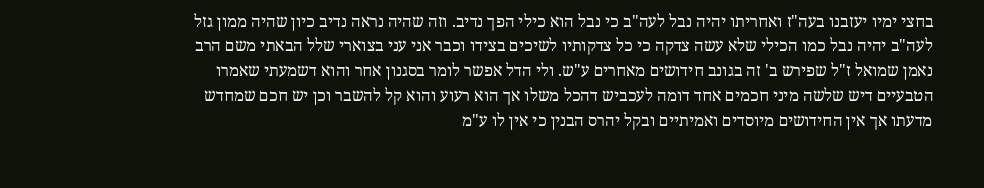בחצי ימיו יעזבנו בעה"ז ואחריתו יהיה נבל לעה"ב כי נבל הוא כילי הפך נדיב. וזה שהיה נראה נדיב כיון שהיה ממון גזל לעה"ב יהיה נבל כמו הכילי שלא עשה צדקה כי כל צדקותיו לשיכים בצידו וכבר אני עני בצוארי שלל הבאתי משם הרב נאמן שמואל ז"ל שפירש ב' זה בגונב חידושים מאחרים ע"ש. ולי הדל אפשר לומר בסגנון אחר והוא דשמעתי שאמרו הטבעיים דיש שלשה מיני חכמים אחד דומה לעכביש דהכל משלו אך הוא רעוע והוא קל להשבר וכן יש חכם שמחדש מדעתו אך אין החידושים מיוסדים ואמיתיים ובקל יהרס הבנין כי אין לו ע"מ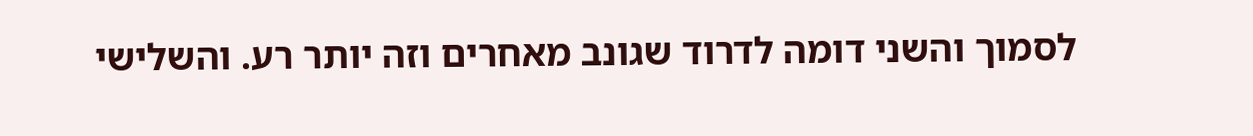לסמוך והשני דומה לדרוד שגונב מאחרים וזה יותר רע. והשלישי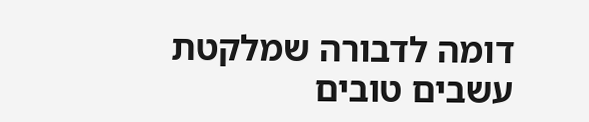דומה לדבורה שמלקטת עשבים טובים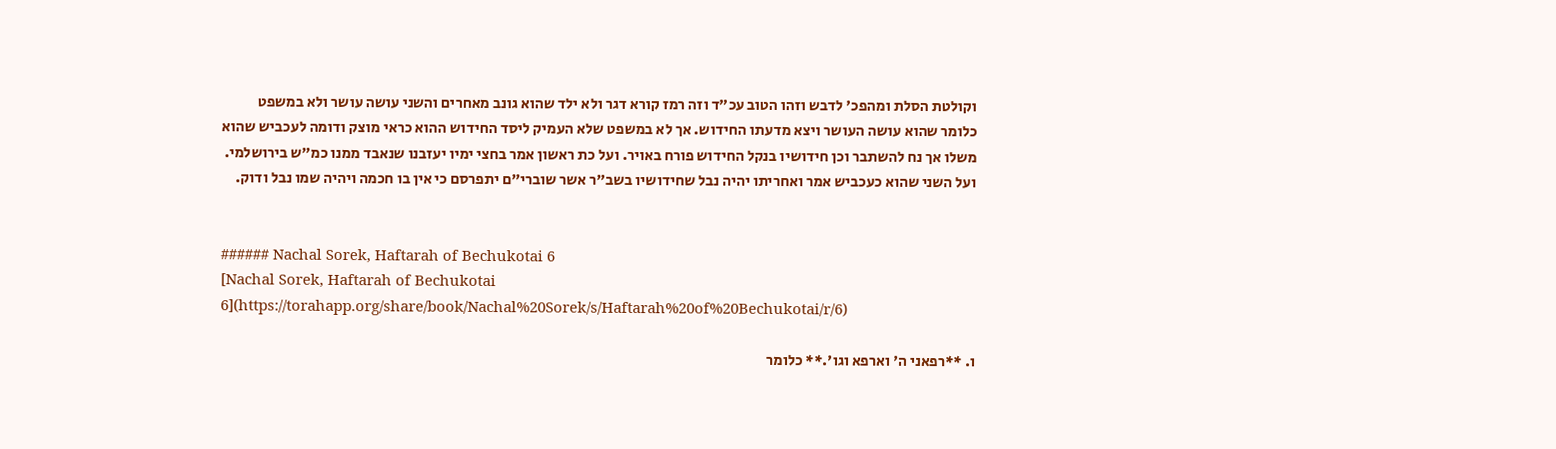וקולטת הסלת ומהפכ' לדבש וזהו הטוב עכ"ד וזה רמז קורא דגר ולא ילד שהוא גונב מאחרים והשני עושה עושר ולא במשפט כלומר שהוא עושה העושר ויצא מדעתו החידוש. אך לא במשפט שלא העמיק ליסד החידוש ההוא כראי מוצק ודומה לעכביש שהוא משלו אך נח להשתבר וכן חידושיו בנקל החידוש פורח באויר. ועל כת ראשון אמר בחצי ימיו יעזבנו שנאבד ממנו כמ"ש בירושלמי. ועל השני שהוא כעכביש אמר ואחריתו יהיה נבל שחידושיו בשב"ר אשר שוברי"ם יתפרסם כי אין בו חכמה ויהיה שמו נבל ודוק.


###### Nachal Sorek, Haftarah of Bechukotai 6
[Nachal Sorek, Haftarah of Bechukotai 6](https://torahapp.org/share/book/Nachal%20Sorek/s/Haftarah%20of%20Bechukotai/r/6)

ו. **רפאני ה' וארפא וגו'.** כלומר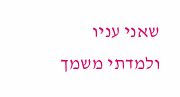שאני עניו ולמדתי משמך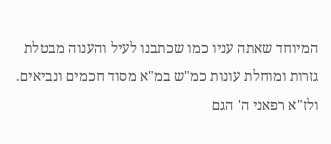המיוחד שאתה עניו כמו שכתבנו לעיל והענוה מבטלת גזרות ומוחלת עונות כמ"ש במ"א מסוד חכמים ונביאים. ולז"א רפאני ה' הגם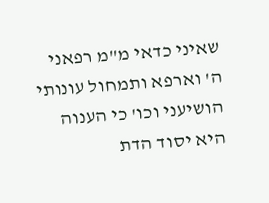שאיני כדאי מ"מ רפאני ה' וארפא ותמחול עונותי הושיעני וכו' כי הענוה היא יסוד הדת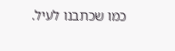כמו שכתבנו לעיל.